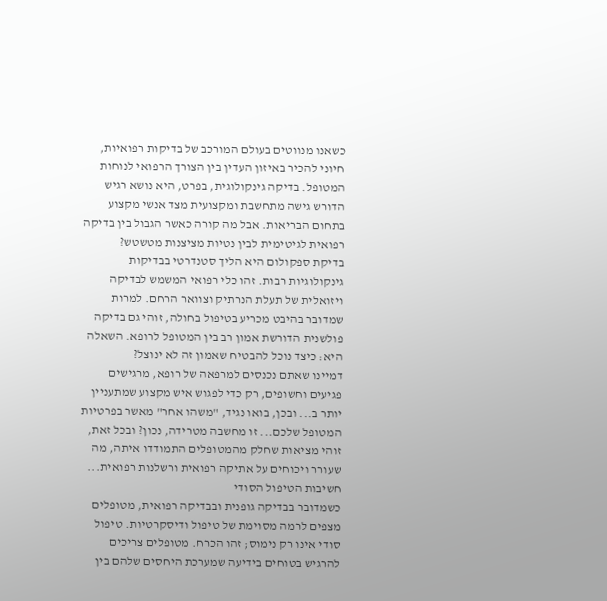כשאנו מנווטים בעולם המורכב של בדיקות רפואיות, חיוני להכיר באיזון העדין בין הצורך הרפואי לנוחות המטופל. בדיקה גינקולוגית, בפרט, היא נושא רגיש הדורש גישה מתחשבת ומקצועית מצד אנשי מקצוע בתחום הבריאות. אבל מה קורה כאשר הגבול בין בדיקה רפואית לגיטימית לבין נטיות מציצנות מטשטש?
בדיקת ספקולום היא הליך סטנדרטי בבדיקות גינקולוגיות רבות. זהו כלי רפואי המשמש לבדיקה ויזואלית של תעלת הנרתיק וצוואר הרחם. למרות שמדובר בהיבט מכריע בטיפול בחולה, זוהי גם בדיקה פולשנית הדורשת אמון רב בין המטופל לרופא. השאלה היא: כיצד נוכל להבטיח שאמון זה לא ינוצל?
דמיינו שאתם נכנסים למרפאה של רופא, מרגישים פגיעים וחשופים, רק כדי לפגוש איש מקצוע שמתעניין יותר ב... ובכן, בואו נגיד, "משהו אחר" מאשר בפרטיות המטופל שלכם... זו מחשבה מטרידה, נכון? ובכל זאת, זוהי מציאות שחלק מהמטופלים התמודדו איתה, מה שעורר ויכוחים על אתיקה רפואית ורשלנות רפואית...
חשיבות הטיפול הסודי
כשמדובר בבדיקה גופנית ובבדיקה רפואית, מטופלים מצפים לרמה מסוימת של טיפול ודיסקרטיות. טיפול סודי אינו רק נימוס; זהו הכרח. מטופלים צריכים להרגיש בטוחים בידיעה שמערכת היחסים שלהם בין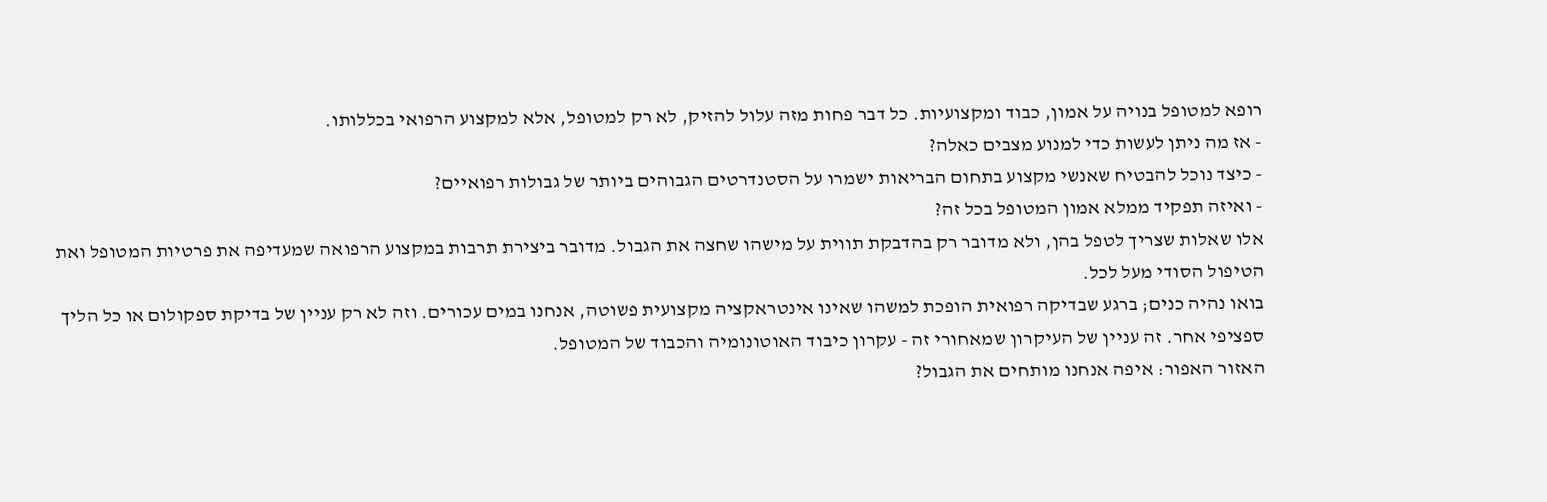רופא למטופל בנויה על אמון, כבוד ומקצועיות. כל דבר פחות מזה עלול להזיק, לא רק למטופל, אלא למקצוע הרפואי בכללותו.
- אז מה ניתן לעשות כדי למנוע מצבים כאלה?
- כיצד נוכל להבטיח שאנשי מקצוע בתחום הבריאות ישמרו על הסטנדרטים הגבוהים ביותר של גבולות רפואיים?
- ואיזה תפקיד ממלא אמון המטופל בכל זה?
אלו שאלות שצריך לטפל בהן, ולא מדובר רק בהדבקת תווית על מישהו שחצה את הגבול. מדובר ביצירת תרבות במקצוע הרפואה שמעדיפה את פרטיות המטופל ואת הטיפול הסודי מעל לכל.
בואו נהיה כנים; ברגע שבדיקה רפואית הופכת למשהו שאינו אינטראקציה מקצועית פשוטה, אנחנו במים עכורים. וזה לא רק עניין של בדיקת ספקולום או כל הליך ספציפי אחר. זה עניין של העיקרון שמאחורי זה - עקרון כיבוד האוטונומיה והכבוד של המטופל.
האזור האפור: איפה אנחנו מותחים את הגבול?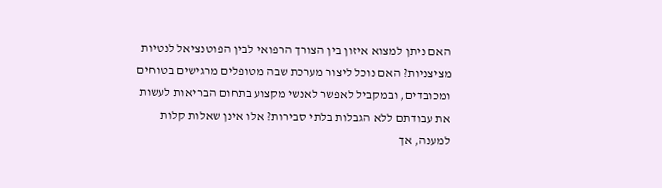האם ניתן למצוא איזון בין הצורך הרפואי לבין הפוטנציאל לנטיות מציצניות? האם נוכל ליצור מערכת שבה מטופלים מרגישים בטוחים ומכובדים, ובמקביל לאפשר לאנשי מקצוע בתחום הבריאות לעשות את עבודתם ללא הגבלות בלתי סבירות? אלו אינן שאלות קלות למענה, אך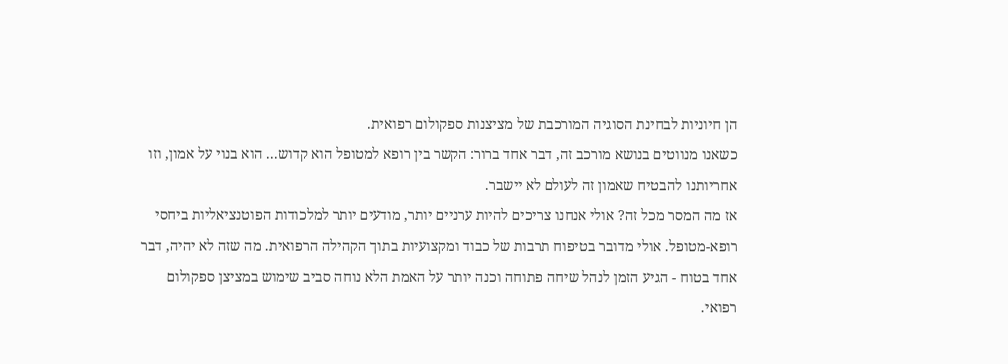הן חיוניות לבחינת הסוגיה המורכבת של מציצנות ספקולום רפואית.
כשאנו מנווטים בנושא מורכב זה, דבר אחד ברור: הקשר בין רופא למטופל הוא קדוש... הוא בנוי על אמון, וזו אחריותנו להבטיח שאמון זה לעולם לא יישבר.
אז מה המסר מכל זה? אולי אנחנו צריכים להיות ערניים יותר, מודעים יותר למלכודות הפוטנציאליות ביחסי רופא-מטופל. אולי מדובר בטיפוח תרבות של כבוד ומקצועיות בתוך הקהילה הרפואית. מה שזה לא יהיה, דבר אחד בטוח - הגיע הזמן לנהל שיחה פתוחה וכנה יותר על האמת הלא נוחה סביב שימוש במציצן ספקולום רפואי.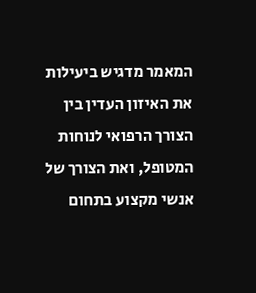המאמר מדגיש ביעילות את האיזון העדין בין הצורך הרפואי לנוחות המטופל, ואת הצורך של אנשי מקצוע בתחום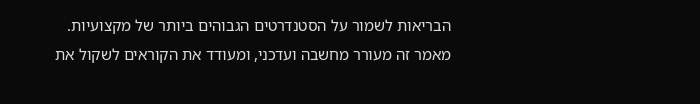הבריאות לשמור על הסטנדרטים הגבוהים ביותר של מקצועיות.
מאמר זה מעורר מחשבה ועדכני, ומעודד את הקוראים לשקול את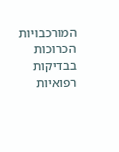המורכבויות הכרוכות בבדיקות רפואיות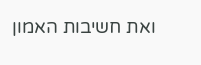ואת חשיבות האמון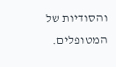והסודיות של המטופלים.